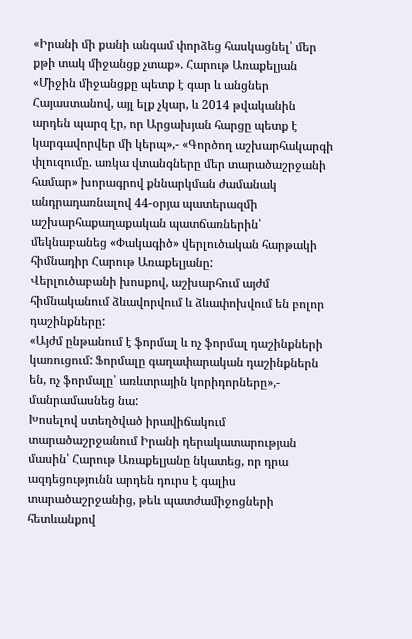«Իրանի մի քանի անգամ փորձեց հասկացնել՝ մեր քթի տակ միջանցք չտաք». Հարութ Առաքելյան
«Միջին միջանցքը պետք է գար և անցներ Հայաստանով, այլ ելք չկար, և 2014 թվականին արդեն պարզ էր, որ Արցախյան հարցը պետք է կարգավորվեր մի կերպ»,- «Գործող աշխարհակարգի փլուզումը. առկա վտանգները մեր տարածաշրջանի համար» խորագրով քննարկման ժամանակ անդրադառնալով 44-օրյա պատերազմի աշխարհաքաղաքական պատճառներին՝ մեկնաբանեց «Փակագիծ» վերլուծական հարթակի հիմնադիր Հարութ Առաքելյանը:
Վերլուծաբանի խոսքով, աշխարհում այժմ հիմնականում ձևավորվում և ձևափոխվում են բոլոր դաշինքները:
«Այժմ ընթանում է ֆորմալ և ոչ ֆորմալ դաշինքների կառուցում: Ֆորմալը գաղափարական դաշինքներն են, ոչ ֆորմալը՝ առևտրային կորիդորները»,- մանրամասնեց նա:
Խոսելով ստեղծված իրավիճակում տարածաշրջանում Իրանի դերակատարության մասին՝ Հարութ Առաքելյանը նկատեց, որ դրա ազդեցությունն արդեն դուրս է գալիս տարածաշրջանից, թեև պատժամիջոցների հետևանքով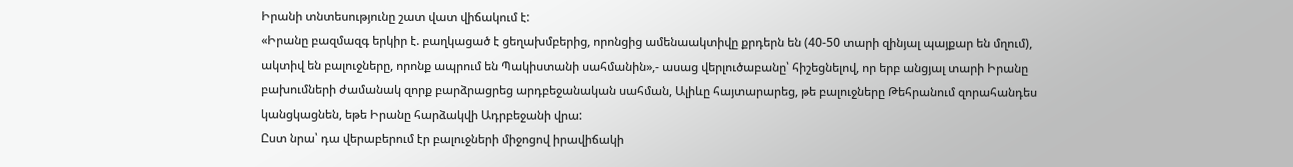Իրանի տնտեսությունը շատ վատ վիճակում է:
«Իրանը բազմազգ երկիր է. բաղկացած է ցեղախմբերից, որոնցից ամենաակտիվը քրդերն են (40-50 տարի զինյալ պայքար են մղում), ակտիվ են բալուջները, որոնք ապրում են Պակիստանի սահմանին»,- ասաց վերլուծաբանը՝ հիշեցնելով, որ երբ անցյալ տարի Իրանը բախումների ժամանակ զորք բարձրացրեց արդբեջանական սահման, Ալիևը հայտարարեց, թե բալուջները Թեհրանում զորահանդես կանցկացնեն, եթե Իրանը հարձակվի Ադրբեջանի վրա:
Ըստ նրա՝ դա վերաբերում էր բալուջների միջոցով իրավիճակի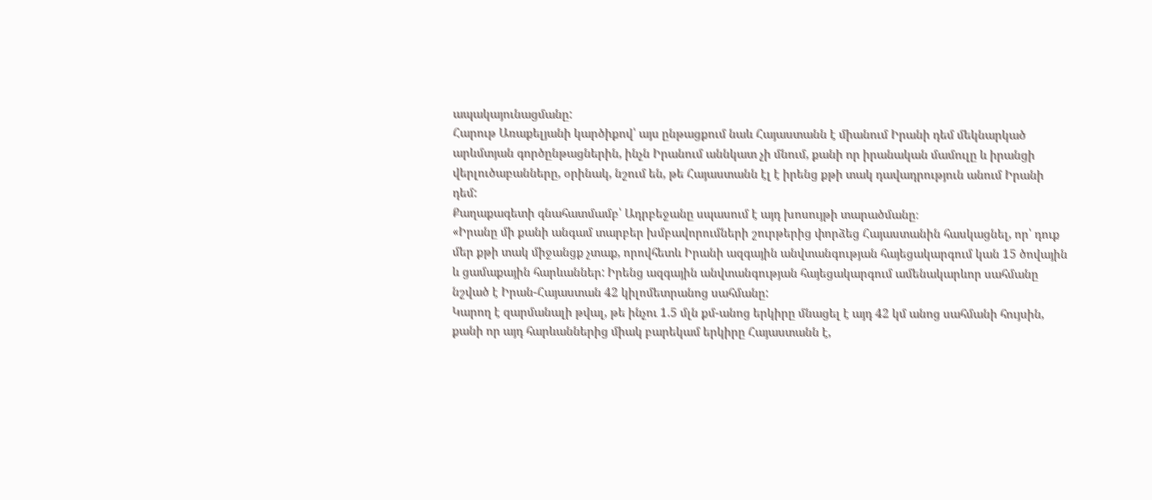ապակայունացմանը:
Հարութ Առաքելյանի կարծիքով՝ այս ընթացքում նաև Հայաստանն է միանում Իրանի դեմ մեկնարկած արևմտյան գործընթացներին, ինչն Իրանում աննկատ չի մնում, քանի որ իրանական մամուլը և իրանցի վերլուծաբանները, օրինակ, նշում են, թե Հայաստանն էլ է իրենց քթի տակ դավադրություն անում Իրանի դեմ:
Քաղաքագետի գնահատմամբ՝ Ադրբեջանը սպասում է այդ խոսույթի տարածմանը։
«Իրանը մի քանի անգամ տարբեր խմբավորումների շուրթերից փորձեց Հայաստանին հասկացնել, որ՝ դուք մեր քթի տակ միջանցք չտաք, որովհետև Իրանի ազգային անվտանգության հայեցակարգում կան 15 ծովային և ցամաքային հարևաններ: Իրենց ազգային անվտանգության հայեցակարգում ամենակարևոր սահմանը նշված է Իրան-Հայաստան 42 կիլոմետրանոց սահմանը:
Կարող է զարմանալի թվալ, թե ինչու 1.5 մլն քմ-անոց երկիրը մնացել է այդ 42 կմ անոց սահմանի հույսին, քանի որ այդ հարևաններից միակ բարեկամ երկիրը Հայաստանն է,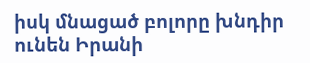իսկ մնացած բոլորը խնդիր ունեն Իրանի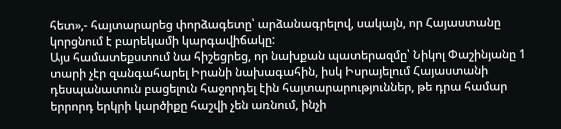հետ»,- հայտարարեց փորձագետը՝ արձանագրելով, սակայն, որ Հայաստանը կորցնում է բարեկամի կարգավիճակը:
Այս համատեքստում նա հիշեցրեց, որ նախքան պատերազմը՝ Նիկոլ Փաշինյանը 1 տարի չէր զանգահարել Իրանի նախագահին, իսկ Իսրայելում Հայաստանի դեսպանատուն բացելուն հաջորդել էին հայտարարություններ, թե դրա համար երրորդ երկրի կարծիքը հաշվի չեն առնում, ինչի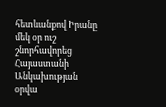հետևանքով Իրանը մեկ օր ուշ շնորհավորեց Հայաստանի Անկախության օրվա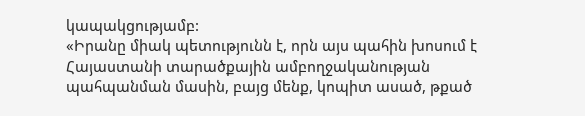կապակցությամբ:
«Իրանը միակ պետությունն է, որն այս պահին խոսում է Հայաստանի տարածքային ամբողջականության պահպանման մասին, բայց մենք, կոպիտ ասած, թքած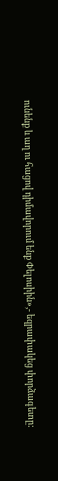ունենք և աղ ու հացով դիմավորում ենք Փելոսիին»,- եզրափակեց փորձագետը: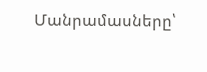Մանրամասները՝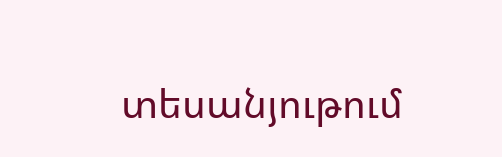տեսանյութում